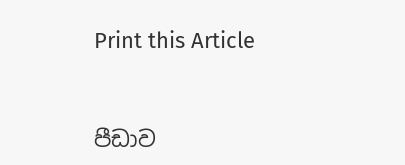Print this Article


පීඩාව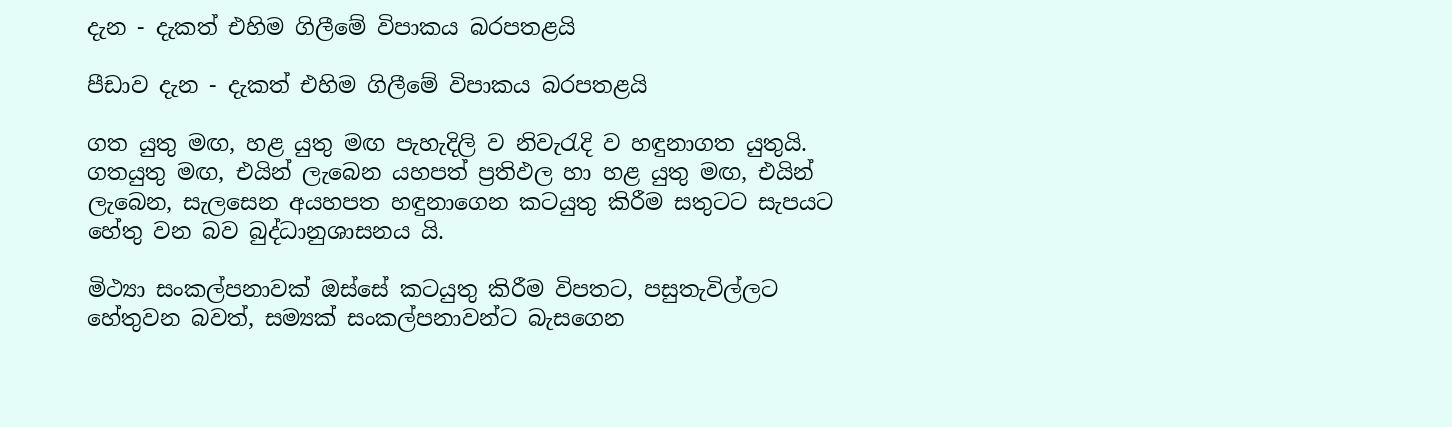දැන - දැකත් එහිම ගිලීමේ විපාකය බරපතළයි

පීඩාව දැන - දැකත් එහිම ගිලීමේ විපාකය බරපතළයි

ගත යුතු මඟ, හළ යුතු මඟ පැහැදිලි ව නිවැරැදි ව හඳුනාගත යුතුයි. ගතයුතු මඟ, එයින් ලැබෙන යහපත් ප්‍රතිඵල හා හළ යුතු මඟ, එයින් ලැබෙන, සැලසෙන අයහපත හඳුනාගෙන කටයුතු කිරීම සතුටට සැපයට හේතු වන බව බුද්ධානුශාසනය යි.

මිථ්‍යා සංකල්පනාවක් ඔස්සේ කටයුතු කිරීම විපතට, පසුතැවිල්ලට හේතුවන බවත්, සම්‍යක් සංකල්පනාවන්ට බැසගෙන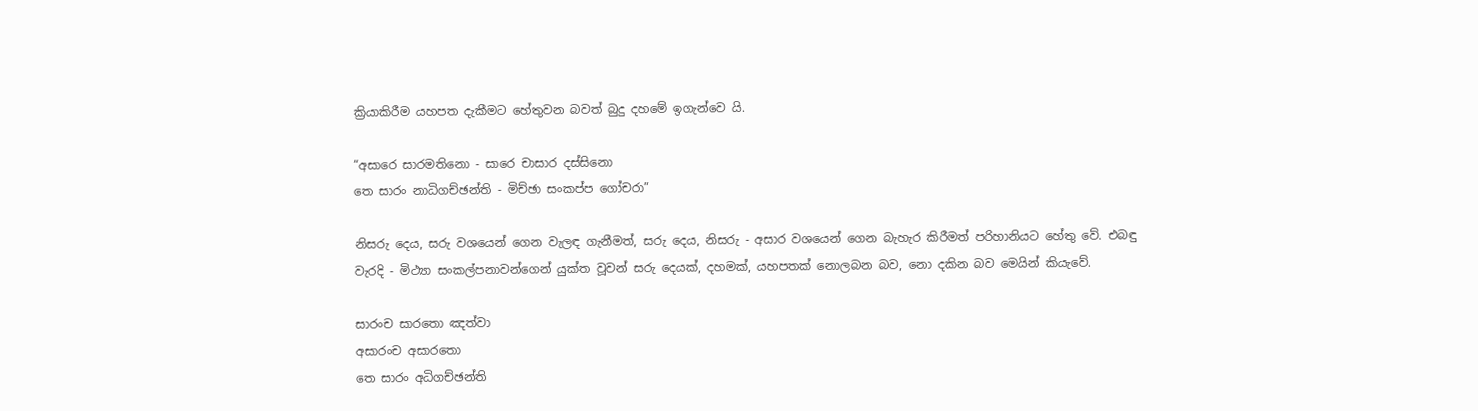ක්‍රියාකිරීම යහපත දැකීමට හේතුවන බවත් බුදු දහමේ ඉගැන්වෙ යි.

“අසාරෙ සාරමතිනො - සාරෙ චාසාර දස්සිනො
තෙ සාරං නාධිගච්ඡන්ති - මිච්ඡා සංකප්ප ගෝචරා”

නිසරු දෙය, සරු වශයෙන් ගෙන වැලඳ ගැනීමත්, සරු දෙය, නිසරු - අසාර වශයෙන් ගෙන බැහැර කිරීමත් පරිහානියට හේතු වේ. එබඳු වැරදි - මිථ්‍යා සංකල්පනාවන්ගෙන් යුක්ත වූවන් සරු දෙයක්, දහමක්, යහපතක් නොලබන බව, නො දකින බව මෙයින් කියැවේ.

සාරංච සාරතො ඤත්වා
අසාරංච අසාරතො
තෙ සාරං අධිගච්ඡන්ති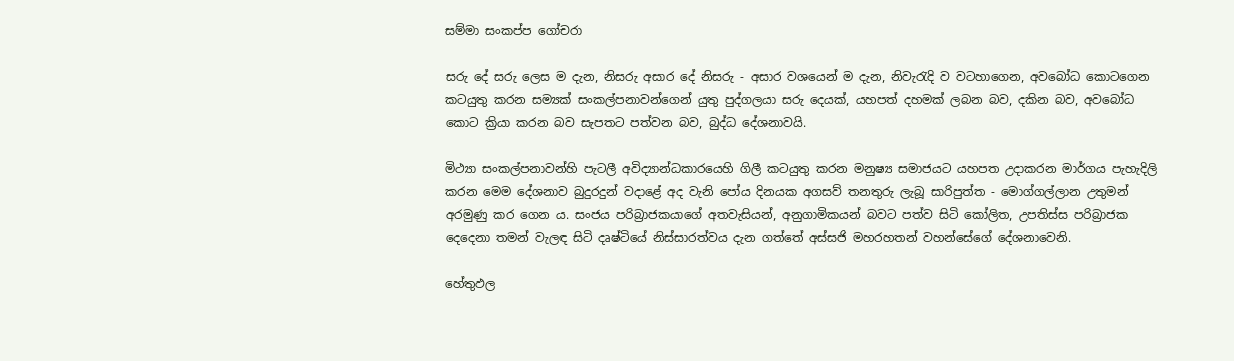සම්මා සංකප්ප ගෝචරා

සරු දේ සරු ලෙස ම දැන, නිසරු අසාර දේ නිසරු - අසාර වශයෙන් ම දැන, නිවැරැදි ව වටහාගෙන, අවබෝධ කොටගෙන කටයුතු කරන සම්‍යක් සංකල්පනාවන්ගෙන් යුතු පුද්ගලයා සරු දෙයක්, යහපත් දහමක් ලබන බව, දකින බව, අවබෝධ කොට ක්‍රියා කරන බව සැපතට පත්වන බව, බුද්ධ දේශනාවයි.

මිථ්‍යා සංකල්පනාවන්හි පැටලී අවිද්‍යාන්ධකාරයෙහි ගිලී කටයුතු කරන මනුෂ්‍ය සමාජයට යහපත උදාකරන මාර්ගය පැහැදිලි කරන මෙම දේශනාව බුදුරදුන් වදාළේ අද වැනි පෝය දිනයක අගසව් තනතුරු ලැබූ සාරිපුත්ත - මොග්ගල්ලාන උතුමන් අරමුණු කර ගෙන ය. සංජය පරිබ්‍රාජකයාගේ අතවැසියන්, අනුගාමිකයන් බවට පත්ව සිටි කෝලිත, උපතිස්ස පරිබ්‍රාජක දෙදෙනා තමන් වැලඳ සිටි දෘෂ්ටියේ නිස්සාරත්වය දැන ගත්තේ අස්සජි මහරහතන් වහන්සේගේ දේශනාවෙනි.

හේතුඵල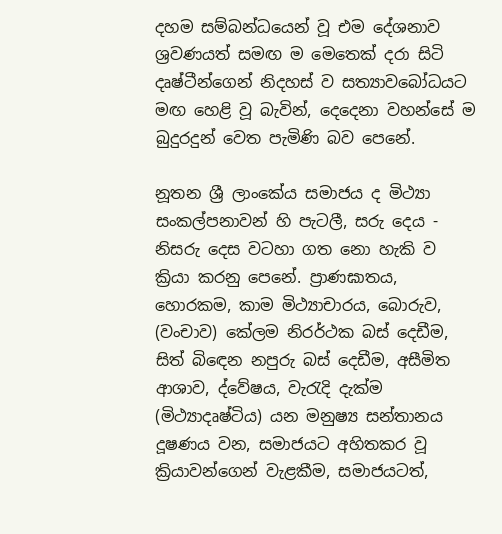දහම සම්බන්ධයෙන් වූ එම දේශනාව ශ්‍රවණයත් සමඟ ම මෙතෙක් දරා සිටි දෘෂ්ටීන්ගෙන් නිදහස් ව සත්‍යාවබෝධයට මඟ හෙළි වූ බැවින්, දෙදෙනා වහන්සේ ම බුදුරදුන් වෙත පැමිණි බව පෙනේ.

නූතන ශ්‍රී ලාංකේය සමාජය ද මිථ්‍යා සංකල්පනාවන් හි පැටලී, සරු දෙය - නිසරු දෙස වටහා ගත නො හැකි ව ක්‍රියා කරනු පෙනේ. ප්‍රාණඝාතය, හොරකම, කාම මිථ්‍යාචාරය, බොරුව, (වංචාව) කේලම නිරර්ථක බස් දෙඩීම, සිත් බිඳෙන නපුරු බස් දෙඩීම, අසීමිත ආශාව, ද්වේෂය, වැරැදි දැක්ම (මිථ්‍යාදෘෂ්ටිය) යන මනුෂ්‍ය සන්තානය දූෂණය වන, සමාජයට අහිතකර වූ ක්‍රියාවන්ගෙන් වැළකීම, සමාජයටත්,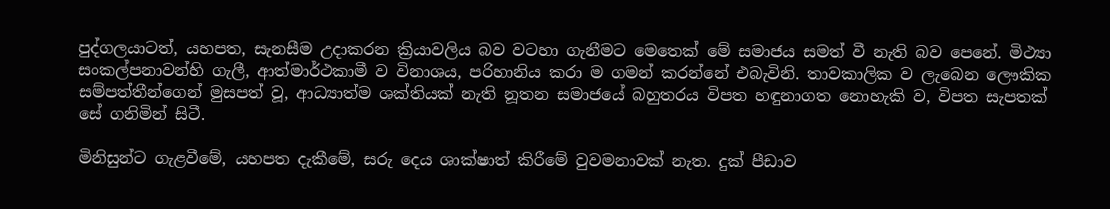පුද්ගලයාටත්, යහපත, සැනසීම උදාකරන ක්‍රියාවලිය බව වටහා ගැනීමට මෙතෙක් මේ සමාජය සමත් වී නැති බව පෙනේ. මිථ්‍යා සංකල්පනාවන්හි ගැලී, ආත්මාර්ථකාමී ව විනාශය, පරිහානිය කරා ම ගමන් කරන්නේ එබැවිනි. තාවකාලික ව ලැබෙන ලෞකික සම්පත්තීන්ගෙන් මුසපත් වූ, ආධ්‍යාත්ම ශක්තියක් නැති නූතන සමාජයේ බහුතරය විපත හඳුනාගත නොහැකි ව, විපත සැපතක් සේ ගනිමින් සිටී.

මිනිසුන්ට ගැළවීමේ, යහපත දැකීමේ, සරු දෙය ශාක්ෂාත් කිරීමේ වුවමනාවක් නැත. දුක් පීඩාව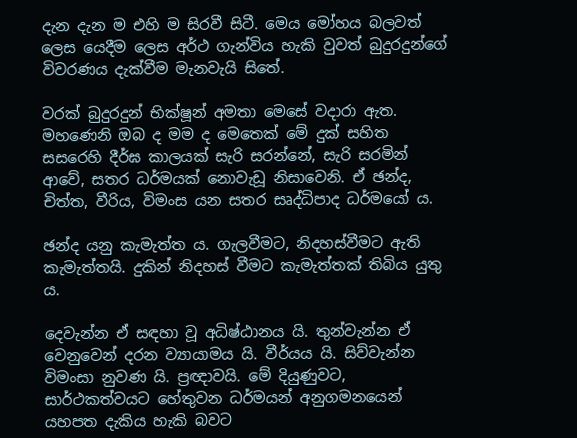දැන දැන ම එහි ම සිරවී සිටී. මෙය මෝහය බලවත් ලෙස යෙදීම ලෙස අර්ථ ගැන්විය හැකි වුවත් බුදුරදුන්ගේ විවරණය දැක්වීම මැනවැයි සිතේ.

වරක් බුදුරදුන් භික්ෂූන් අමතා මෙසේ වදාරා ඇත. මහණෙනි ඔබ ද මම ද මෙතෙක් මේ දුක් සහිත සසරෙහි දීර්ඝ කාලයක් සැරි සරන්නේ, සැරි සරමින් ආවේ, සතර ධර්මයක් නොවැඩූ නිසාවෙනි. ඒ ඡන්ද, චිත්ත, වීරිය, විමංස යන සතර සෘද්ධිපාද ධර්මයෝ ය.

ඡන්ද යනු කැමැත්ත ය. ගැලවීමට, නිදහස්වීමට ඇති කැමැත්තයි. දුකින් නිදහස් වීමට කැමැත්තක් තිබිය යුතු ය.

දෙවැන්න ඒ සඳහා වූ අධිෂ්ඨානය යි. තුන්වැන්න ඒ වෙනුවෙන් දරන ව්‍යායාමය යි. වීර්යය යි. සිව්වැන්න විමංසා නුවණ යි. ප්‍රඥාවයි. මේ දියුණුවට, සාර්ථකත්වයට හේතුවන ධර්මයන් අනුගමනයෙන් යහපත දැකිය හැකි බවට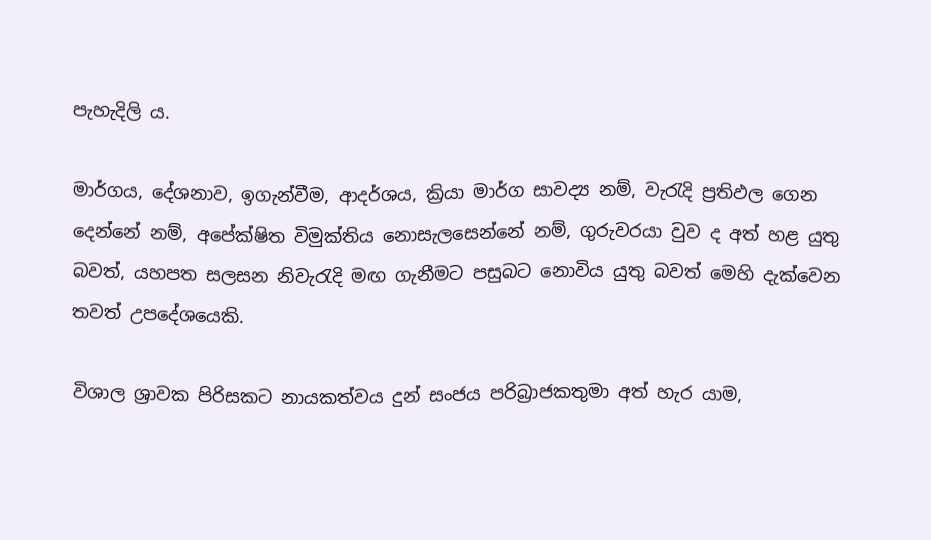පැහැදිලි ය.

මාර්ගය, දේශනාව, ඉගැන්වීම, ආදර්ශය, ක්‍රියා මාර්ග සාවද්‍ය නම්, වැරැදි ප්‍රතිඵල ගෙන දෙන්නේ නම්, අපේක්ෂිත විමුක්තිය නොසැලසෙන්නේ නම්, ගුරුවරයා වුව ද අත් හළ යුතු බවත්, යහපත සලසන නිවැරැදි මඟ ගැනීමට පසුබට නොවිය යුතු බවත් මෙහි දැක්වෙන තවත් උපදේශයෙකි.

විශාල ශ්‍රාවක පිරිසකට නායකත්වය දුන් සංජය පරිබ්‍රාජකතුමා අත් හැර යාම,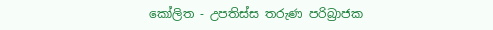කෝලිත - උපතිස්ස තරුණ පරිබ්‍රාජක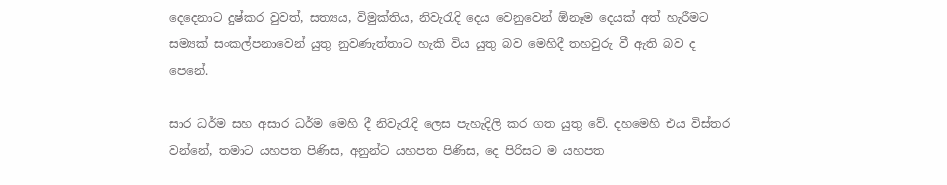දෙදෙනාට දුෂ්කර වුවත්, සත්‍යය, විමුක්තිය, නිවැරැදි දෙය වෙනුවෙන් ඕනෑම දෙයක් අත් හැරීමට සම්‍යක් සංකල්පනාවෙන් යුතු නුවණැත්තාට හැකි විය යුතු බව මෙහිදී තහවුරු වී ඇති බව ද පෙනේ.

සාර ධර්ම සහ අසාර ධර්ම මෙහි දී නිවැරැදි ලෙස පැහැදිලි කර ගත යුතු වේ. දහමෙහි එය විස්තර වන්නේ, තමාට යහපත පිණිස, අනුන්ට යහපත පිණිස, දෙ පිරිසට ම යහපත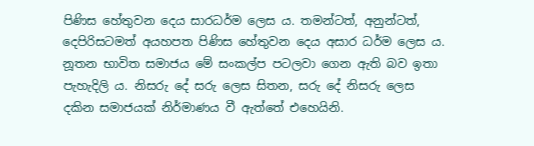පිණිස හේතුවන දෙය සාරධර්ම ලෙස ය. තමන්ටත්, අනුන්ටත්, දෙපිරිසටමත් අයහපත පිණිස හේතුවන දෙය අසාර ධර්ම ලෙස ය. නූතන භාවිත සමාජය මේ සංකල්ප පටලවා ගෙන ඇති බව ඉතා පැහැදිලි ය. නිසරු දේ සරු ලෙස සිතන, සරු දේ නිසරු ලෙස දකින සමාජයක් නිර්මාණය වී ඇත්තේ එහෙයිනි.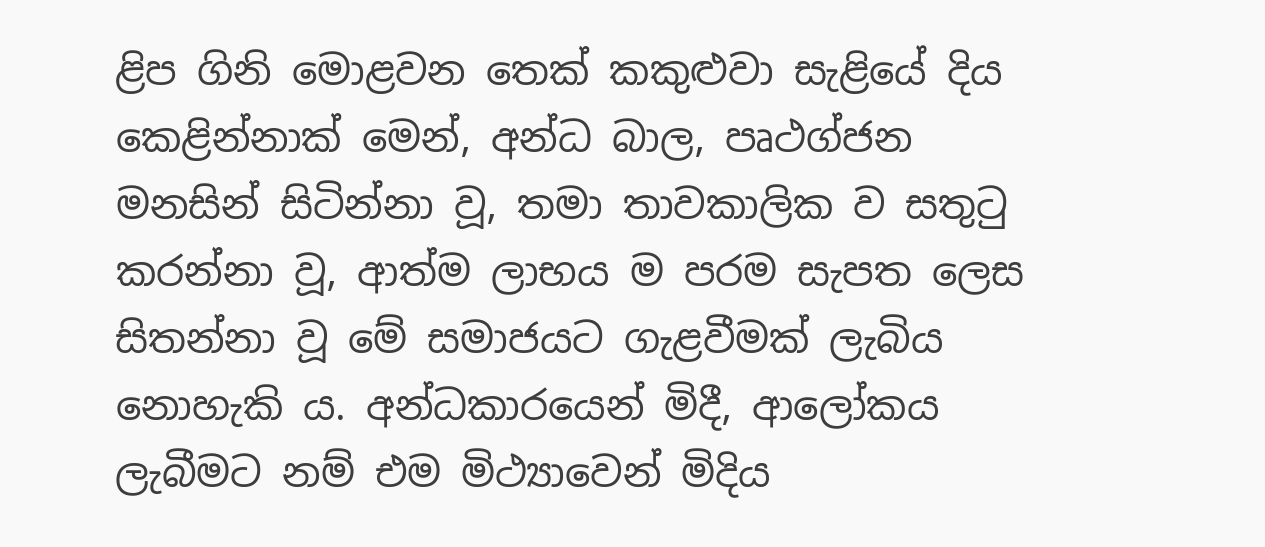ළිප ගිනි මොළවන තෙක් කකුළුවා සැළියේ දිය කෙළින්නාක් මෙන්, අන්ධ බාල, පෘථග්ජන මනසින් සිටින්නා වූ, තමා තාවකාලික ව සතුටු කරන්නා වූ, ආත්ම ලාභය ම පරම සැපත ලෙස සිතන්නා වූ මේ සමාජයට ගැළවීමක් ලැබිය නොහැකි ය. අන්ධකාරයෙන් මිදී, ආලෝකය ලැබීමට නම් එම මිථ්‍යාවෙන් මිදිය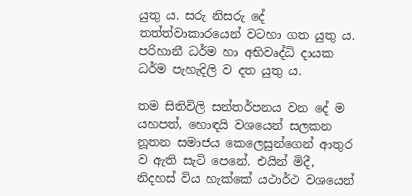යුතු ය. සරු නිසරු දේ තත්ත්වාකාරයෙන් වටහා ගත යුතු ය. පරිහානී ධර්ම හා අභිවෘද්ධි දායක ධර්ම පැහැදිලි ව දත යුතු ය.

තම සිතිවිලි සන්තර්පනය වන දේ ම යහපත්, හොඳයි වශයෙන් සලකන නූතන සමාජය කෙලෙසුන්ගෙන් ආතුර ව ඇති සැටි පෙනේ. එයින් මිදී, නිදහස් විය හැක්කේ යථාර්ථ වශයෙන්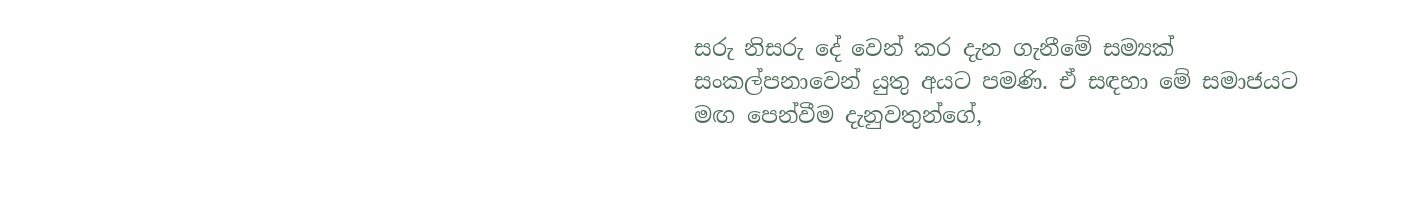සරු නිසරු දේ වෙන් කර දැන ගැනීමේ සම්‍යක් සංකල්පනාවෙන් යුතු අයට පමණි. ඒ සඳහා මේ සමාජයට මඟ පෙන්වීම දැනුවතුන්ගේ,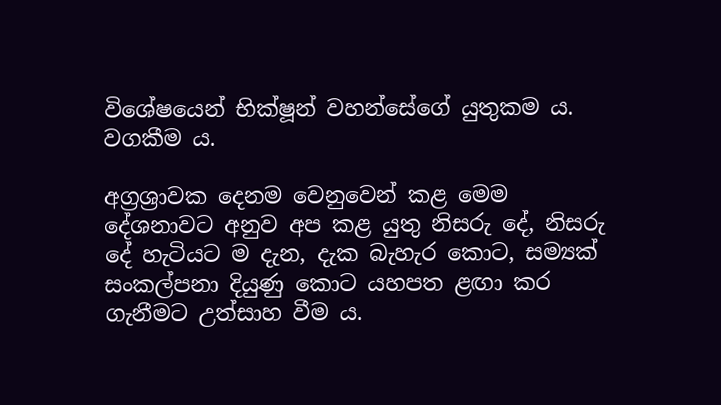විශේෂයෙන් භික්ෂූන් වහන්සේගේ යුතුකම ය. වගකීම ය.

අග්‍රශ්‍රාවක දෙනම වෙනුවෙන් කළ මෙම දේශනාවට අනුව අප කළ යුතු නිසරු දේ, නිසරු දේ හැටියට ම දැන, දැක බැහැර කොට, සම්‍යක් සංකල්පනා දියුණු කොට යහපත ළඟා කර ගැනීමට උත්සාහ වීම ය.